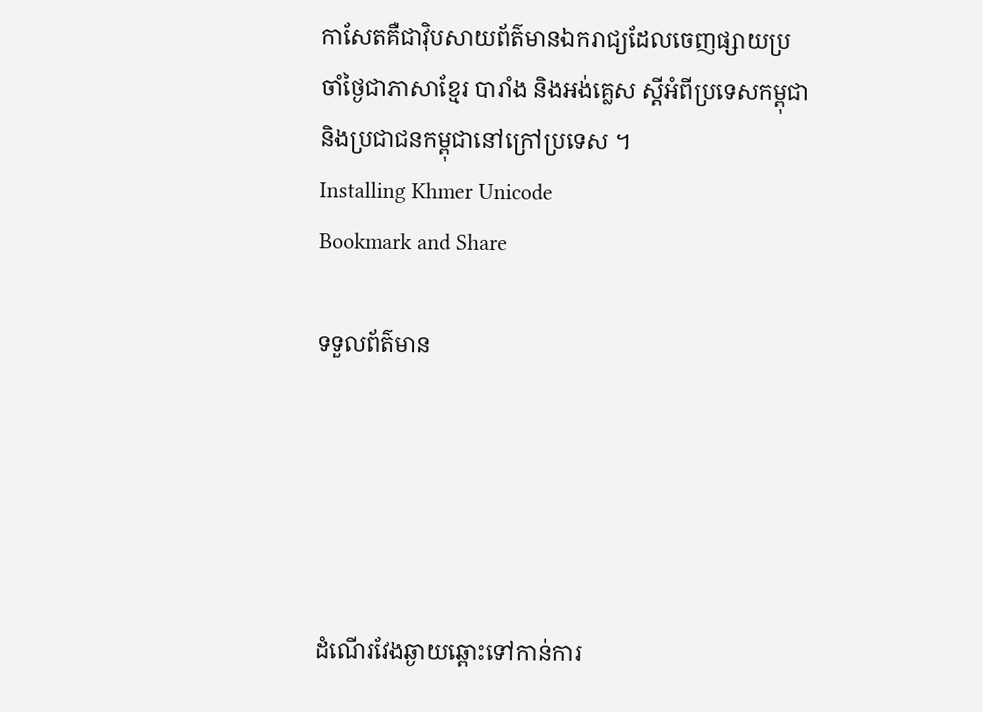កាសែតគឺជាវ៉ិបសាយព័ត៌មានឯករាជ្យដែលចេញផ្សាយប្រចាំថ្ងៃជាភាសាខ្មែរ បារាំង និងអង់គ្លេស ស្តីអំពីប្រទេសកម្ពុជានិងប្រជាជនកម្ពុជានៅក្រៅប្រទេស ។
Installing Khmer Unicode
Bookmark and Share

ទទួលព័ត៌មាន





ដំណើរវែងឆ្ងាយឆ្ពោះទៅកាន់ការ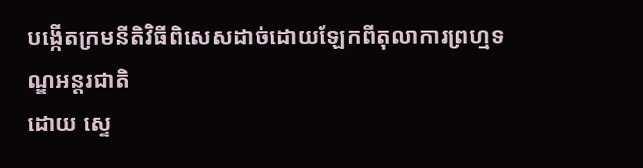បង្កើតក្រមនីតិវិធីពិសេសដាច់ដោយឡែកពីតុលាការព្រហ្មទណ្ឌអន្តរជាតិ
ដោយ ស្ទេ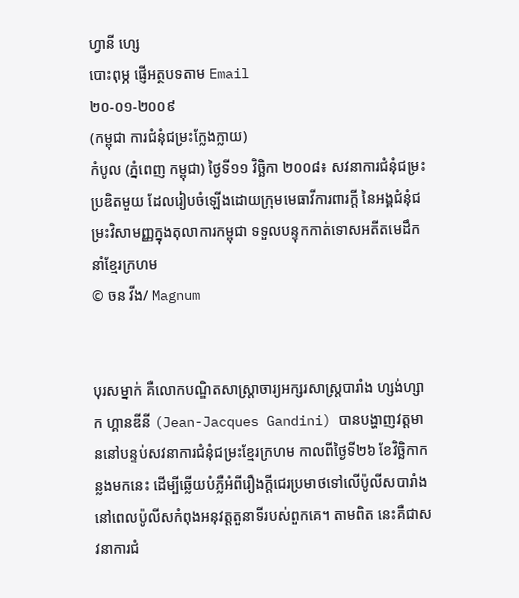ហ្វានី ហ្សេ
បោះពុម្ភ ផ្ញើអត្ថបទតាម Email
២០-០១-២០០៩
(កម្ពុជា ការជំនុំជម្រះក្លែងក្លាយ)
កំបូល (ភ្នំពេញ កម្ពុជា) ថ្ងៃទី១១ វិច្ឆិកា ២០០៨៖ សវនាការជំនុំជម្រះប្រឌិតមួយ ដែលរៀបចំឡើងដោយក្រុមមេធាវីការពារក្តី នៃអង្គជំនុំជម្រះវិសាមញ្ញក្នុងតុលាការកម្ពុជា ទទួលបន្ទុកកាត់ទោសអតីតមេដឹកនាំខ្មែរក្រហម
© ចន វីង/ Magnum


បុរសម្នាក់ គឺលោកបណ្ឌិតសាស្រ្តាចារ្យអក្សរសាស្រ្តបារាំង ហ្សង់ហ្សាក ហ្គានឌីនី (Jean-Jacques Gandini) បានបង្ហាញវត្តមាននៅបន្ទប់សវនាការជំនុំជម្រះខ្មែរក្រហម កាលពីថ្ងៃទី២៦ ខែវិច្ឆិកាកន្លងមកនេះ ដើម្បីឆ្លើយបំភ្លឺអំពីរឿងក្តីជេរប្រមាថទៅលើប៉ូលីសបារាំង នៅពេលប៉ូលីសកំពុងអនុវត្តតួនាទីរបស់ពួកគេ។ តាមពិត នេះគឺជាសវនាការជំ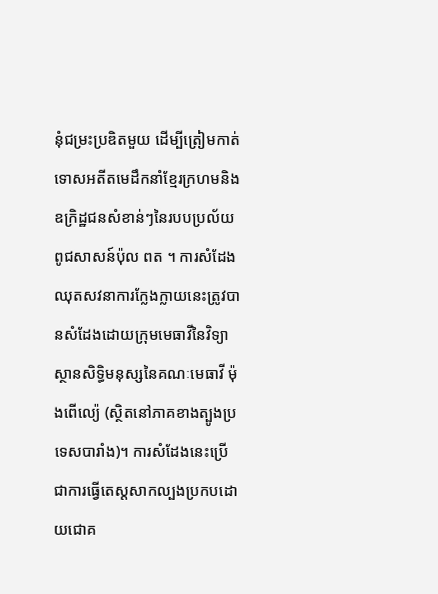នុំជម្រះប្រឌិតមួយ ដើម្បីត្រៀមកាត់ទោសអតីតមេដឹកនាំខ្មែរក្រហមនិងឧក្រិដ្ឋជនសំខាន់ៗនៃរបបប្រល័យពូជសាសន៍ប៉ុល ពត ។ ការសំដែងឈុតសវនាការក្លែងក្លាយនេះត្រូវបានសំដែងដោយក្រុមមេធាវីនៃវិទ្យាស្ថានសិទ្ធិមនុស្សនៃគណៈមេធាវី ម៉ុងពើល្យ៉េ (ស្ថិតនៅភាគខាងត្បូងប្រទេសបារាំង)។ ការសំដែងនេះប្រើជាការធ្វើតេស្តសាកល្បងប្រកបដោយជោគ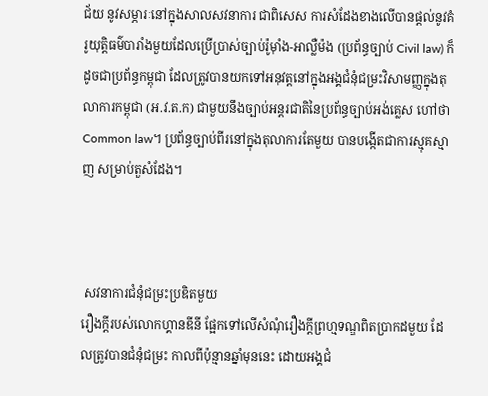ជ័យ នូវសម្ភារៈនៅក្នុងសាលសវនាការ ជាពិសេស ការសំដែងខាងលើបានផ្តល់នូវគំរូយុត្តិធម៌បារាំងមួយដែលប្រើប្រាស់ច្បាប់រ៉ូម៉ាំង-អាល្លឺម៉ង (ប្រព័ន្ធច្បាប់ Civil law) ក៏ដូចជាប្រព័ន្ធកម្ពុជា ដែលត្រូវបានយកទៅអនុវត្តនៅក្នុងអង្គជំនុំជម្រះវិសាមញ្ញក្នុងតុលាការកម្ពុជា (អ.វ.ត.ក) ជាមួយនឹងច្បាប់អន្តរជាតិនៃប្រព័ន្ធច្បាប់អង់គ្លេស ហៅថា Common law។ ប្រព័ន្ធច្បាប់ពីរនៅក្នុងតុលាការតែមួយ បានបង្កើតជាការស្មុគស្មាញ សម្រាប់តួសំដែង។



 សវនាការជំនុំជម្រះប្រឌិតមួយ
រឿងក្តីរបស់លោកហ្គានឌីនី ផ្អែកទៅលើសំណុំរឿងក្តីព្រហ្មទណ្ឌពិតប្រាកដមួយ ដែលត្រូវបានជំនុំជម្រះ កាលពីប៉ុន្មានឆ្នាំមុននេះ ដោយអង្គជំ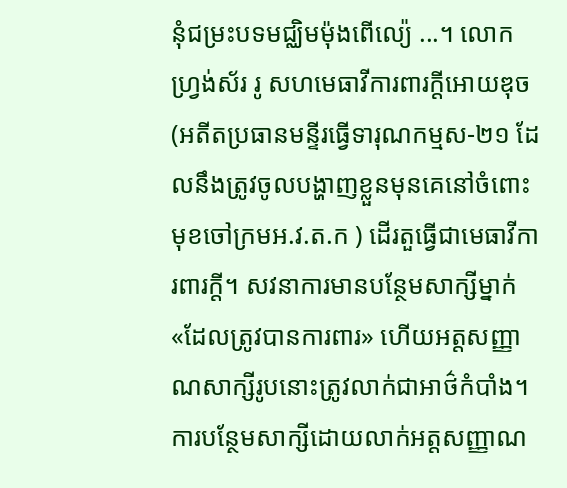នុំជម្រះបទមជ្ឈិមម៉ុងពើល្យ៉េ ...។ លោកហ្រ្វង់ស័រ រូ សហមេធាវីការពារក្តីអោយឌុច (អតីតប្រធានមន្ទីរធ្វើទារុណកម្មស-២១ ដែលនឹងត្រូវចូលបង្ហាញខ្លួនមុនគេនៅចំពោះមុខចៅក្រមអ.វ.ត.ក ) ដើរតួធ្វើជាមេធាវីការពារក្តី។ សវនាការមានបន្ថែមសាក្សីម្នាក់ «ដែលត្រូវបានការពារ» ហើយអត្តសញ្ញាណសាក្សីរូបនោះត្រូវលាក់ជាអាថ៌កំបាំង។ ការបន្ថែមសាក្សីដោយលាក់អត្តសញ្ញាណ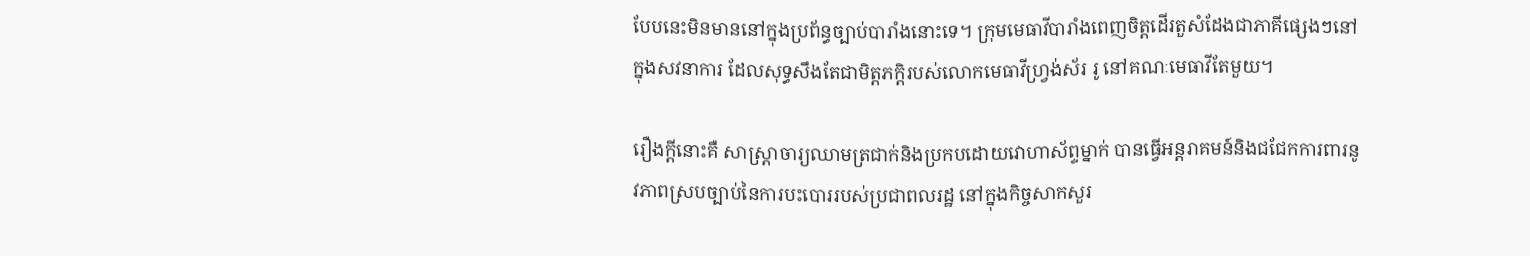បែបនេះមិនមាននៅក្នុងប្រព័ន្ធច្បាប់បារាំងនោះទេ។ ក្រុមមេធាវីបារាំងពេញចិត្តដើរតួសំដែងជាភាគីផ្សេងៗនៅក្នុងសវនាការ ដែលសុទ្ធសឹងតែជាមិត្តភក្តិរបស់លោកមេធាវីហ្រ្វង់ស័រ រូ នៅគណៈមេធាវីតែមួយ។

រឿងក្តីនោះគឺ សាស្រ្តាចារ្យឈាមត្រជាក់និងប្រកបដោយវោហាស័ព្ទម្នាក់ បានធ្វើអន្តរាគមន៍និងជជែកការពារនូវភាពស្របច្បាប់នៃការបះបោររបស់ប្រជាពលរដ្ឋ នៅក្នុងកិច្ចសាកសួរ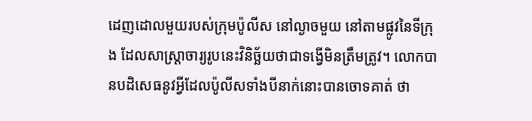ដេញដោលមួយរបស់ក្រុមប៉ូលីស នៅល្ងាចមួយ នៅតាមផ្លូវនៃទីក្រុង ដែលសាស្ត្រាចារ្យរូបនេះវិនិច្ឆ័យថាជាទង្វើមិនត្រឹមត្រូវ។ លោកបានបដិសេធនូវអ្វីដែលប៉ូលីសទាំងបីនាក់នោះបានចោទគាត់ ថា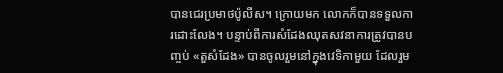បានជេរប្រមាថប៉ូលីស។ ក្រោយមក លោកក៏បានទទួលការដោះលែង។ បន្ទាប់ពីការសំដែងឈុតសវនាការត្រូវបានបញ្ចប់ «តួសំដែង» បានចូលរួមនៅក្នុងវេទិកាមួយ ដែលរួម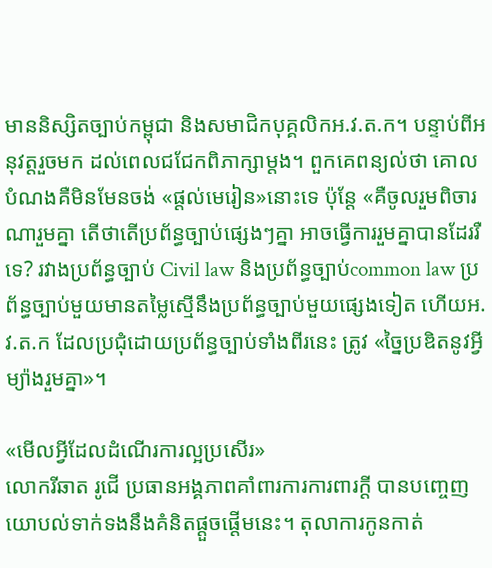មាននិស្សិតច្បាប់កម្ពុជា និងសមាជិកបុគ្គលិកអ.វ.ត.ក។ បន្ទាប់ពីអនុវត្តរួចមក ដល់ពេលជជែកពិភាក្សាម្តង។ ពួកគេពន្យល់ថា គោលបំណងគឺមិនមែនចង់ «ផ្តល់មេរៀន»នោះទេ ប៉ុន្តែ «គឺចូលរួមពិចារណារួមគ្នា តើថាតើប្រព័ន្ធច្បាប់ផ្សេងៗគ្នា អាចធ្វើការរួមគ្នាបានដែររឺទេ? រវាងប្រព័ន្ធច្បាប់ Civil law និងប្រព័ន្ធច្បាប់common law ប្រព័ន្ធច្បាប់មួយមានតម្លៃស្មើនឹងប្រព័ន្ធច្បាប់មួយផ្សេងទៀត ហើយអ.វ.ត.ក ដែលប្រជុំដោយប្រព័ន្ធច្បាប់ទាំងពីរនេះ ត្រូវ «ច្នៃប្រឌិតនូវអ្វីម្យ៉ាងរួមគ្នា»។

«មើលអ្វីដែលដំណើរការល្អប្រសើរ»
លោករីឆាត រូជើ ប្រធានអង្គភាពគាំពារការការពារក្តី បានបញ្ចេញយោបល់ទាក់ទងនឹងគំនិតផ្តួចផ្តើមនេះ។ តុលាការកូនកាត់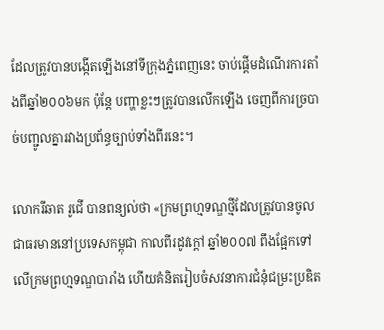ដែលត្រូវបានបង្កើតឡើងនៅទីក្រុងភ្នំពេញនេះ ចាប់ផ្តើមដំណើរការតាំងពីឆ្នាំ២០០៦មក ប៉ុន្តែ បញ្ហាខ្លះៗត្រូវបានលើកឡើង ចេញពីការច្របាច់បញ្ជូលគ្នារវាងប្រព័ន្ធច្បាប់ទាំងពីរនេះ។

លោករីឆាត រូជើ បានពន្យល់ថា «ក្រមព្រហ្មទណ្ឌថ្មីដែលត្រូវបានចូលជាធរមាននៅប្រទេសកម្ពុជា កាលពីរដូវក្តៅ ឆ្នាំ២០០៧ ពឹងផ្អែកទៅលើក្រមព្រហ្មទណ្ឌបារាំង ហើយគំនិតរៀបចំសវនាការជំនុំជម្រះប្រឌិត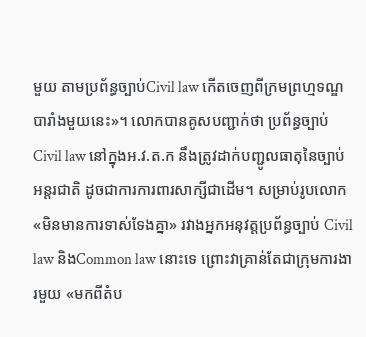មួយ តាមប្រព័ន្ធច្បាប់Civil law កើតចេញពីក្រមព្រហ្មទណ្ឌបារាំងមួយនេះ»។ លោកបានគូសបញ្ជាក់ថា ប្រព័ន្ធច្បាប់ Civil law នៅក្នុងអ.វ.ត.ក នឹងត្រូវដាក់បញ្ជូលធាតុនៃច្បាប់អន្តរជាតិ ដូចជាការការពារសាក្សីជាដើម។ សម្រាប់រូបលោក «មិនមានការទាស់ទែងគ្នា» រវាងអ្នកអនុវត្តប្រព័ន្ធច្បាប់ Civil law និងCommon law នោះទេ ព្រោះវាគ្រាន់តែជាក្រុមការងារមួយ «មកពីតំប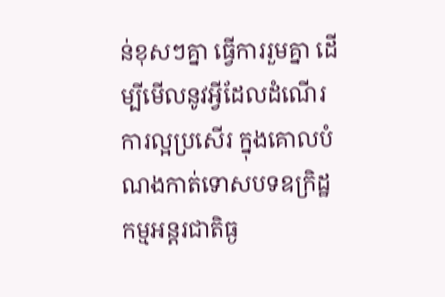ន់ខុសៗគ្នា ធ្វើការរួមគ្នា ដើម្បីមើលនូវអ្វីដែលដំណើរការល្អប្រសើរ ក្នុងគោលបំណងកាត់ទោសបទឧក្រិដ្ឋកម្មអន្តរជាតិធ្ង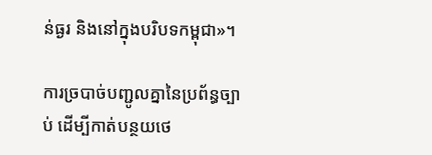ន់ធ្ងរ និងនៅក្នុងបរិបទកម្ពុជា»។

ការច្របាច់បញ្ជូលគ្នានៃប្រព័ន្ធច្បាប់ ដើម្បីកាត់បន្ថយថេ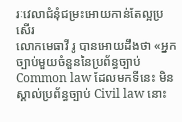រៈវេលាជំនុំជម្រះអោយកាន់តែល្អប្រសើរ
លោកមេធាវី រូ បានអោយដឹងថា «អ្នកច្បាប់មួយចំនួននៃប្រព័ន្ធច្បាប់ Common law ដែលមកទីនេះ មិនស្គាល់ប្រព័ន្ធច្បាប់ Civil law នោះ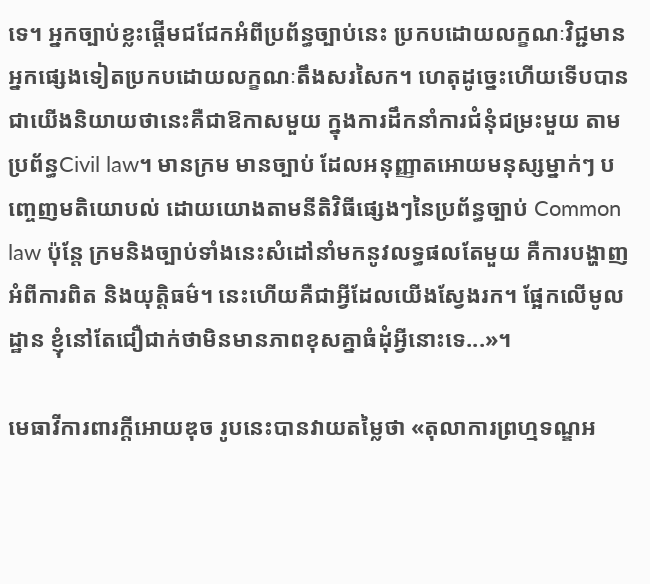ទេ។ អ្នកច្បាប់ខ្លះផ្តើមជជែកអំពីប្រព័ន្ធច្បាប់នេះ ប្រកបដោយលក្ខណៈវិជ្ជមាន អ្នកផ្សេងទៀតប្រកបដោយលក្ខណៈតឹងសរសៃក។ ហេតុដូច្នេះហើយទើបបានជាយើងនិយាយថានេះគឺជាឱកាសមួយ ក្នុងការដឹកនាំការជំនុំជម្រះមួយ តាមប្រព័ន្ធCivil law។ មានក្រម មានច្បាប់ ដែលអនុញ្ញាតអោយមនុស្សម្នាក់ៗ បញ្ចេញមតិយោបល់ ដោយយោងតាមនីតិវិធីផ្សេងៗនៃប្រព័ន្ធច្បាប់ Common law ប៉ុន្តែ ក្រមនិងច្បាប់ទាំងនេះសំដៅនាំមកនូវលទ្ធផលតែមួយ គឺការបង្ហាញអំពីការពិត និងយុត្តិធម៌។ នេះហើយគឺជាអ្វីដែលយើងស្វែងរក។ ផ្អែកលើមូលដ្ឋាន ខ្ញុំនៅតែជឿជាក់ថាមិនមានភាពខុសគ្នាធំដុំអ្វីនោះទេ...»។

មេធាវីការពារក្តីអោយឌុច រូបនេះបានវាយតម្លៃថា «តុលាការព្រហ្មទណ្ឌអ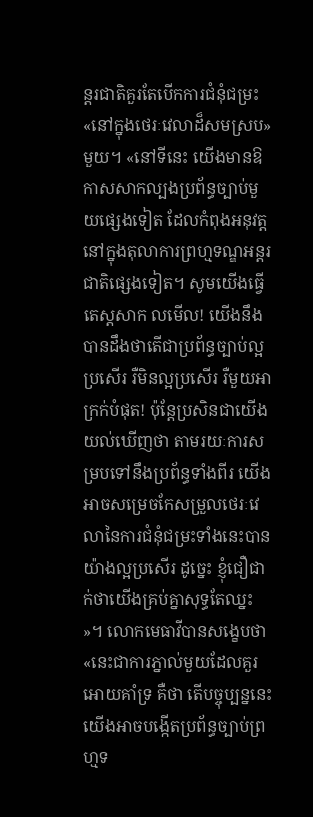ន្តរជាតិគួរតែបើកការជំនុំជម្រះ «នៅក្នុងថេរៈវេលាដ៏សមស្រប»មួយ។ «នៅទីនេះ យើងមានឱកាសសាកល្បងប្រព័ន្ធច្បាប់មួយផ្សេងទៀត ដែលកំពុងអនុវត្តនៅក្នុងតុលាការព្រហ្មទណ្ឌអន្តរជាតិផ្សេងទៀត។ សូមយើងធ្វើតេស្តសាក លមើល! យើងនឹងបានដឹងថាតើជាប្រព័ន្ធច្បាប់ល្អប្រសើរ រឺមិនល្អប្រសើរ រឺមួយអាក្រក់បំផុត! ប៉ុន្តែប្រសិនជាយើងយល់ឃើញថា តាមរយៈការសម្របទៅនឹងប្រព័ន្ធទាំងពីរ យើងអាចសម្រេចកែសម្រួលថេរៈវេលានៃការជំនុំជម្រះទាំងនេះបានយ៉ាងល្អប្រសើរ ដូច្នេះ ខ្ញុំជឿជាក់ថាយើងគ្រប់គ្នាសុទ្ធតែឈ្នះ»។ លោកមេធាវីបានសង្ខេបថា «នេះជាការភ្នាល់មួយដែលគួរអោយគាំទ្រ គឺថា តើបច្ចុប្បន្ននេះ យើងអាចបង្កើតប្រព័ន្ធច្បាប់ព្រហ្មទ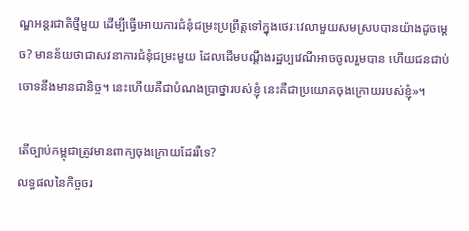ណ្ឌអន្តរជាតិថ្មីមួយ ដើម្បីធ្វើអោយការជំនុំជម្រះប្រព្រឹត្តទៅក្នុងថេរៈវេលាមួយសមស្របបានយ៉ាងដូចម្តេច? មានន័យថាជាសវនាការជំនុំជម្រះមួយ ដែលដើមបណ្តឹងរដ្ឋប្បវេណីអាចចូលរួមបាន ហើយជនជាប់ចោទនឹងមានជានិច្ច។ នេះហើយគឺជាបំណងប្រាថ្នារបស់ខ្ញុំ នេះគឺជាប្រយោគចុងក្រោយរបស់ខ្ញុំ»។

តើច្បាប់កម្ពុជាត្រូវមានពាក្យចុងក្រោយដែររឺទេ?
លទ្ធផលនៃកិច្ចចរ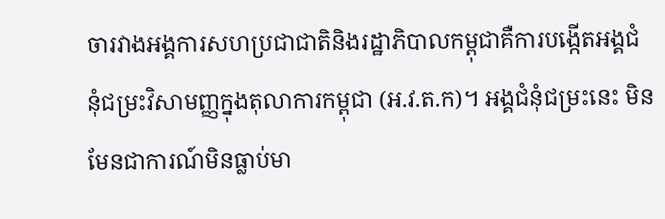ចារវាងអង្គការសហប្រជាជាតិនិងរដ្ឋាភិបាលកម្ពុជាគឺការបង្កើតអង្គជំនុំជម្រះវិសាមញ្ញក្នុងតុលាការកម្ពុជា (អ.វ.ត.ក)។ អង្គជំនុំជម្រះនេះ មិនមែនជាការណ៍មិនធ្លាប់មា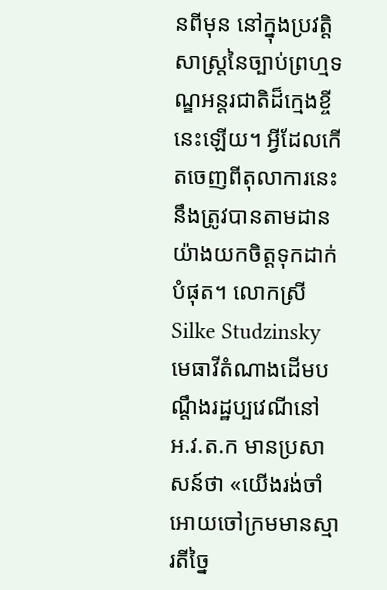នពីមុន នៅក្នុងប្រវត្តិសាស្រ្តនៃច្បាប់ព្រហ្មទណ្ឌអន្តរជាតិដ៏ក្មេងខ្ចីនេះឡើយ។ អ្វីដែលកើតចេញពីតុលាការនេះ នឹងត្រូវបានតាមដានយ៉ាងយកចិត្តទុកដាក់បំផុត។ លោកស្រី Silke Studzinsky មេធាវីតំណាងដើមបណ្តឹងរដ្ឋប្បវេណីនៅ អ.វ.ត.ក មានប្រសាសន៍ថា «យើងរង់ចាំអោយចៅក្រមមានស្មារតីច្នៃ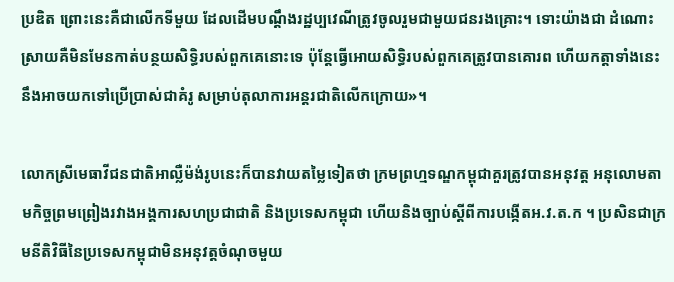ប្រឌិត ព្រោះនេះគឺជាលើកទីមួយ ដែលដើមបណ្តឹងរដ្ឋប្បវេណីត្រូវចូលរួមជាមួយជនរងគ្រោះ។ ទោះយ៉ាងជា ដំណោះស្រាយគឺមិនមែនកាត់បន្ថយសិទ្ធិរបស់ពួកគេនោះទេ ប៉ុន្តែធ្វើអោយសិទ្ធិរបស់ពួកគេត្រូវបានគោរព ហើយកត្តាទាំងនេះនឹងអាចយកទៅប្រើប្រាស់ជាគំរូ សម្រាប់តុលាការអន្តរជាតិលើកក្រោយ»។

លោកស្រីមេធាវីជនជាតិអាល្លឺម៉ង់រូបនេះក៏បានវាយតម្លៃទៀតថា ក្រមព្រហ្មទណ្ឌកម្ពុជាគួរត្រូវបានអនុវត្ត អនុលោមតាមកិច្ចព្រមព្រៀងរវាងអង្គការសហប្រជាជាតិ និងប្រទេសកម្ពុជា ហើយនិងច្បាប់ស្តីពីការបង្កើតអ.វ.ត.ក ។ ប្រសិនជាក្រមនីតិវិធីនៃប្រទេសកម្ពុជាមិនអនុវត្តចំណុចមួយ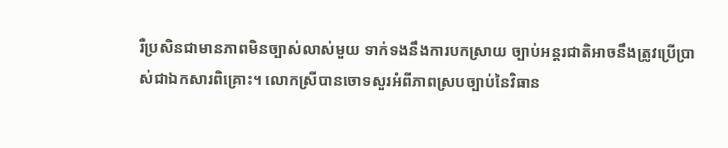រឺប្រសិនជាមានភាពមិនច្បាស់លាស់មួយ ទាក់ទងនឹងការបកស្រាយ ច្បាប់អន្តរជាតិអាចនឹងត្រូវប្រើប្រាស់ជាឯកសារពិគ្រោះ។ លោកស្រីបានចោទសួរអំពីភាពស្របច្បាប់នៃវិធាន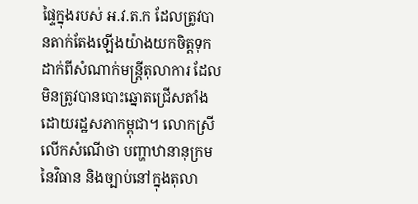ផ្ទៃក្នុងរបស់ អ.វ.ត.ក ដែលត្រូវបានតាក់តែងឡើងយ៉ាងយកចិត្តទុកដាក់ពីសំណាក់មន្រ្តីតុលាការ ដែលមិនត្រូវបានបោះឆ្នោតជ្រើសតាំងដោយរដ្ឋសភាកម្ពុជា។ លោកស្រីលើកសំណើថា បញ្ហាឋានានុក្រមនៃវិធាន និងច្បាប់នៅក្នុងតុលា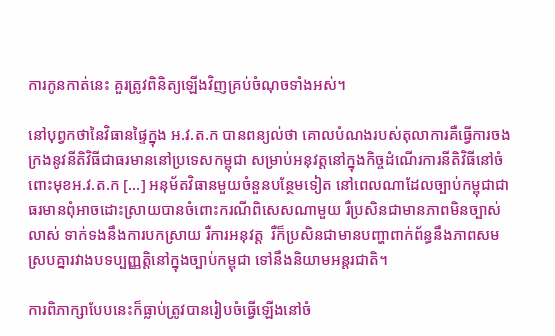ការកូនកាត់នេះ គួរត្រូវពិនិត្យឡើងវិញគ្រប់ចំណុចទាំងអស់។

នៅបុព្វកថានៃវិធានផ្ទៃក្នុង អ.វ.ត.ក បានពន្យល់ថា គោលបំណងរបស់តុលាការគឺធ្វើការចងក្រងនូវនីតិវិធីជាធរមាននៅប្រទេសកម្ពុជា សម្រាប់អនុវត្តនៅក្នុងកិច្ចដំណើរការនីតិវិធីនៅចំពោះមុខអ.វ.ត.ក […] អនុម័តវិធានមួយចំនួនបន្ថែមទៀត នៅពេលណាដែលច្បាប់កម្ពុជាជាធរមានពុំអាចដោះស្រាយបានចំពោះករណីពិសេសណាមួយ រឺប្រសិនជាមានភាពមិនច្បាស់លាស់ ទាក់ទងនឹងការបកស្រាយ រឺការអនុវត្ត  រឺក៏ប្រសិនជាមានបញ្ហាពាក់ព័ន្ធនឹងភាពសមស្របគ្នារវាងបទប្បញ្ញត្តិនៅក្នុងច្បាប់កម្ពុជា ទៅនឹងនិយាមអន្តរជាតិ។

ការពិភាក្សាបែបនេះក៏ធ្លាប់ត្រូវបានរៀបចំធ្វើឡើងនៅចំ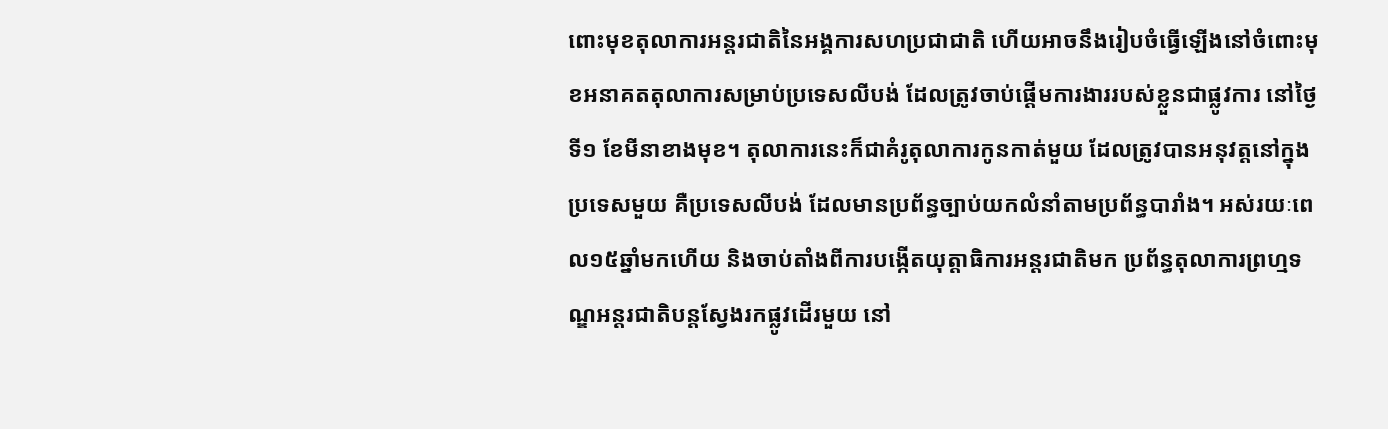ពោះមុខតុលាការអន្តរជាតិនៃអង្គការសហប្រជាជាតិ ហើយអាចនឹងរៀបចំធ្វើឡើងនៅចំពោះមុខអនាគតតុលាការសម្រាប់ប្រទេសលីបង់ ដែលត្រូវចាប់ផ្តើមការងាររបស់ខ្លួនជាផ្លូវការ នៅថ្ងៃទី១ ខែមីនាខាងមុខ។ តុលាការនេះក៏ជាគំរូតុលាការកូនកាត់មួយ ដែលត្រូវបានអនុវត្តនៅក្នុងប្រទេសមួយ គឺប្រទេសលីបង់ ដែលមានប្រព័ន្ធច្បាប់យកលំនាំតាមប្រព័ន្ធបារាំង។ អស់រយៈពេល១៥ឆ្នាំមកហើយ និងចាប់តាំងពីការបង្កើតយុត្តាធិការអន្តរជាតិមក ប្រព័ន្ធតុលាការព្រហ្មទណ្ឌអន្តរជាតិបន្តស្វែងរកផ្លូវដើរមួយ នៅ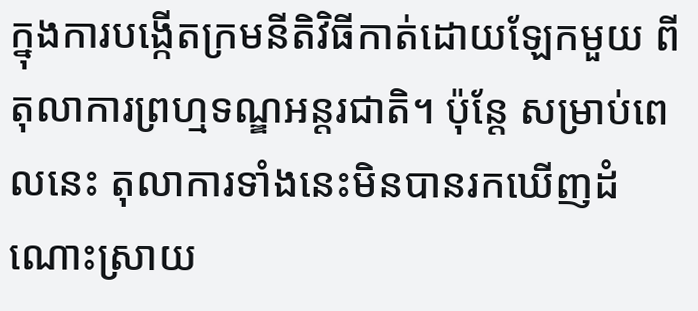ក្នុងការបង្កើតក្រមនីតិវិធីកាត់ដោយឡែកមួយ ពីតុលាការព្រហ្មទណ្ឌអន្តរជាតិ។ ប៉ុន្តែ សម្រាប់ពេលនេះ តុលាការទាំងនេះមិនបានរកឃើញដំណោះស្រាយ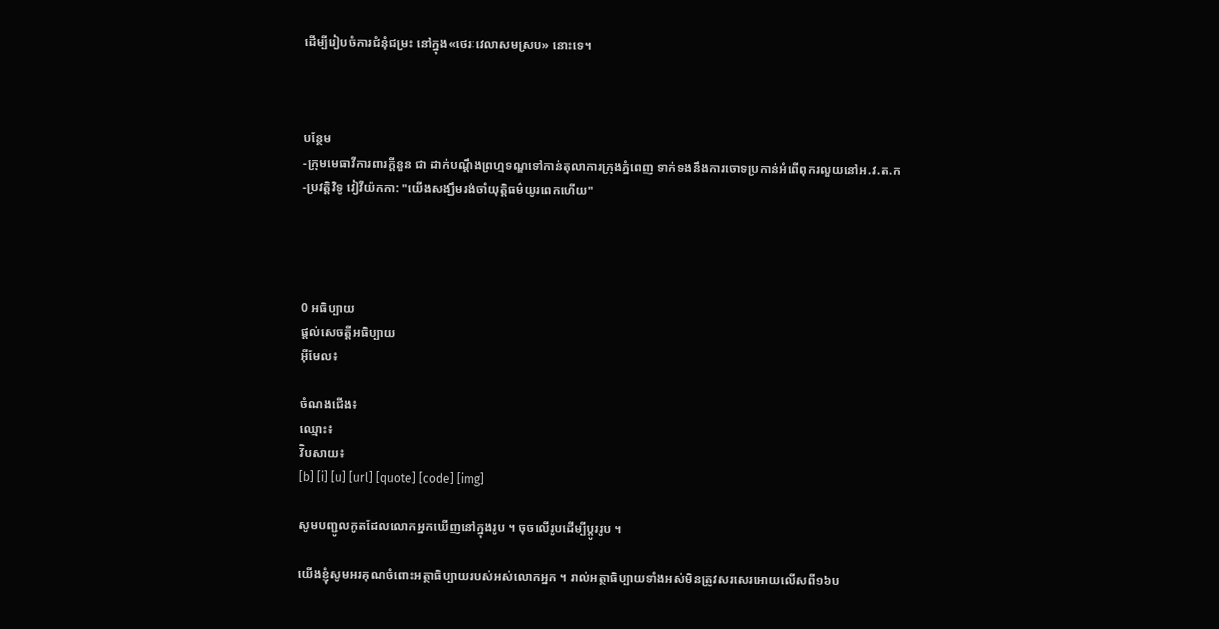ដើម្បីរៀបចំការជំនុំជម្រះ នៅក្នុង«ថេរៈវេលាសមស្រប» នោះទេ។



បន្ថែម
-ក្រុមមេធាវីការពារក្តីនួន ជា ដាក់បណ្តឹងព្រហ្មទណ្ឌទៅកាន់តុលាការក្រុងភ្នំពេញ ទាក់ទងនឹងការចោទប្រកាន់អំពើពុករលួយនៅអ.វ.ត.ក
-ប្រវត្តិវិទូ វៀវីយ៉កកា: "យើងសង្ឃឹមរង់ចាំយុត្តិធម៌យូរពេកហើយ"




0 អធិប្បាយ
ផ្តល់សេចត្តីអធិប្បាយ
អ៊ីមែល៖

ចំណងជើង៖
ឈ្មោះ៖
វ៊ិបសាយ៖
[b] [i] [u] [url] [quote] [code] [img]

សូមបញ្ជូលកូតដែលលោកអ្នកឃើញនៅក្នុងរូប ។ ចុចលើរូបដើម្បីប្តូររូប ។

យើងខ្ញុំសូមអរគុណចំពោះអត្ថាធិប្បាយរបស់អស់លោកអ្នក ។ រាល់អត្ថាធិប្បាយទាំងអស់មិនត្រូវសរសេរអោយលើសពី១៦ប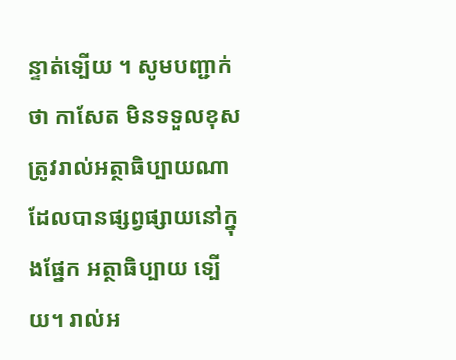ន្ទាត់ទ្បើយ ។ សូមបញ្ជាក់ថា កាសែត មិនទទួលខុសត្រូវរាល់អត្ថាធិប្បាយណាដែលបានផ្សព្វផ្សាយនៅក្នុងផ្នែក អត្ថាធិប្បាយ ទ្បើយ។ រាល់អ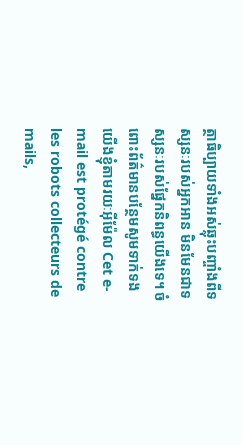ត្ថាធិប្បាយទាំងអស់ឆ្លុះបញ្ចាំងពីទស្សនៈរបស់អ្នកអាន មិនមែនជាទស្សនៈរបស់ផ្នែកនិពន្ធយើងទេ។ ចំពោះព័ត៌មានបន្ថែមសូមទាក់ទងយើងខ្ញុំតាមរយៈអ៊ីម៉ែល Cet e-mail est protégé contre les robots collecteurs de mails,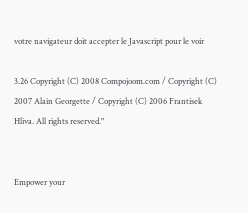votre navigateur doit accepter le Javascript pour le voir

3.26 Copyright (C) 2008 Compojoom.com / Copyright (C) 2007 Alain Georgette / Copyright (C) 2006 Frantisek Hliva. All rights reserved."


Empower your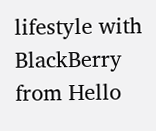lifestyle with BlackBerry from Hello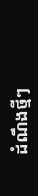ដំណឹងថ្មីៗ